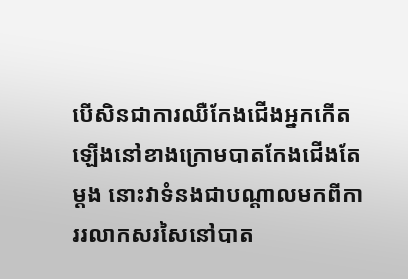បើសិនជាការឈឺកែងជើងអ្នកកើតឡើងនៅខាងក្រោមបាតកែងជើងតែម្តង នោះវាទំនងជាបណ្តាលមកពីការរលាកសរសៃនៅបាត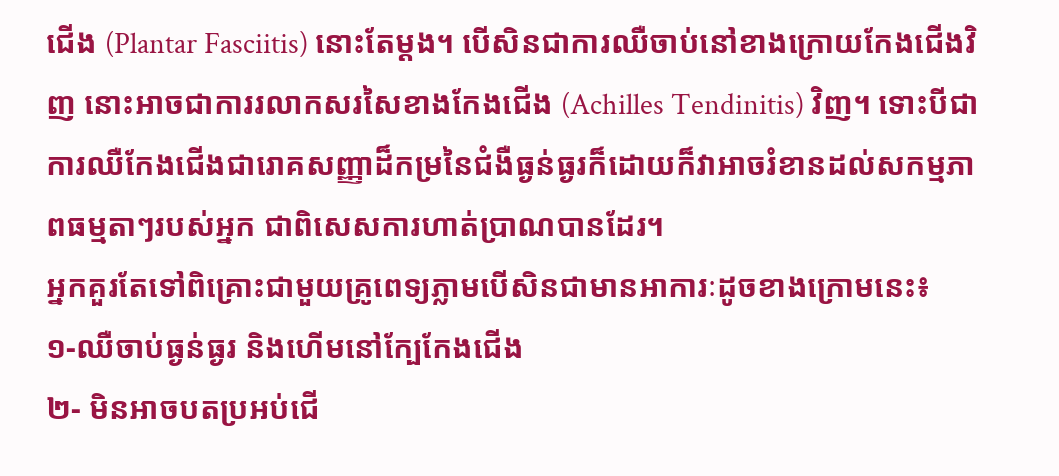ជើង (Plantar Fasciitis) នោះតែម្តង។ បើសិនជាការឈឺចាប់នៅខាងក្រោយកែងជើងវិញ នោះអាចជាការរលាកសរសៃខាងកែងជើង (Achilles Tendinitis) វិញ។ ទោះបីជាការឈឺកែងជើងជារោគសញ្ញាដ៏កម្រនៃជំងឺធ្ងន់ធ្ងរក៏ដោយក៏វាអាចរំខានដល់សកម្មភាពធម្មតាៗរបស់អ្នក ជាពិសេសការហាត់ប្រាណបានដែរ។
អ្នកគួរតែទៅពិគ្រោះជាមួយគ្រូពេទ្យភ្លាមបើសិនជាមានអាការៈដូចខាងក្រោមនេះ៖
១-ឈឺចាប់ធ្ងន់ធ្ងរ និងហើមនៅក្បែកែងជើង
២- មិនអាចបតប្រអប់ជើ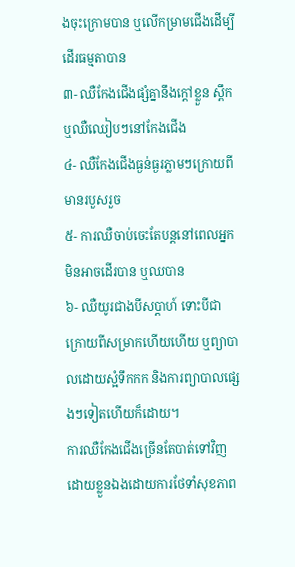ងចុះក្រោមបាន ឬលើកម្រាមជើងដើម្បីដើរធម្មតាបាន
៣- ឈឺកែងជើងផ្សំគ្នានឹងក្តៅខ្លួន ស្ពឹក ឬឈឺឈៀបៗនៅកែងជើង
៤- ឈឺកែងជើងធ្ងន់ធ្ងរភ្លាមៗក្រោយពីមានរបួសរួច
៥- ការឈឺចាប់ចេះតែបន្តនៅពេលអ្នកមិនអាចដើរបាន ឬឈបាន
៦- ឈឺយូរជាងបីសប្តាហ៍ ទោះបីជាក្រោយពីសម្រាកហើយហើយ ឬព្យាបាលដោយស្អំទឹកកក និងការព្យាបាលផ្សេងៗទៀតហើយក៏ដោយ។
ការឈឺកែងជើងច្រើនតែបាត់ទៅវិញដោយខ្លួនឯងដោយការថែទាំសុខភាព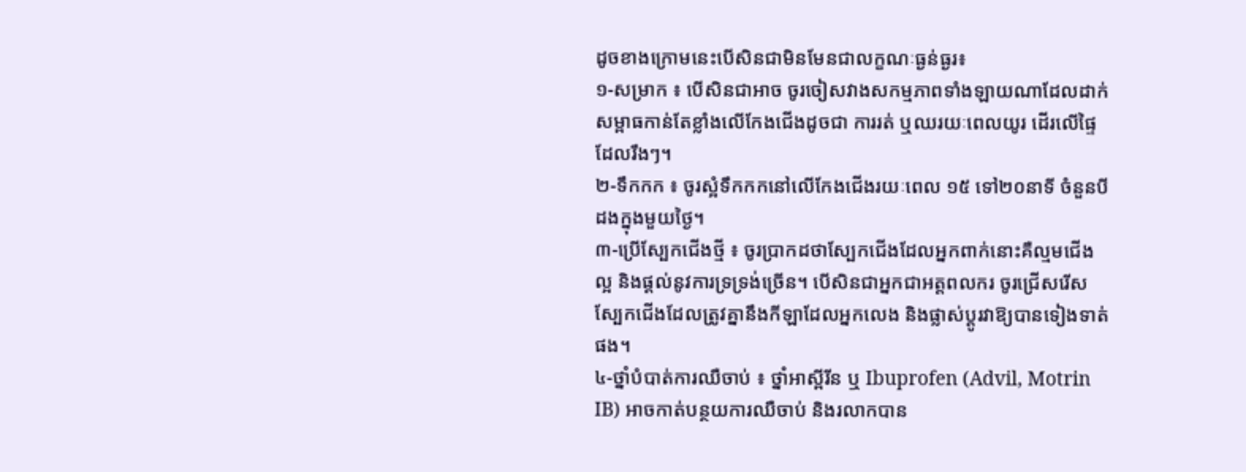ដូចខាងក្រោមនេះបើសិនជាមិនមែនជាលក្ខណៈធ្ងន់ធ្ងរ៖
១-សម្រាក ៖ បើសិនជាអាច ចូរចៀសវាងសកម្មភាពទាំងឡាយណាដែលដាក់សម្ពាធកាន់តែខ្លាំងលើកែងជើងដូចជា ការរត់ ឬឈរយៈពេលយូរ ដើរលើផ្ទៃដែលរឹងៗ។
២-ទឹកកក ៖ ចូរស្អំទឹកកកនៅលើកែងជើងរយៈពេល ១៥ ទៅ២០នាទី ចំនួនបីដងក្នុងមួយថ្ងៃ។
៣-ប្រើស្បែកជើងថ្មី ៖ ចូរប្រាកដថាស្បែកជើងដែលអ្នកពាក់នោះគឺល្មមជើងល្អ និងផ្តល់នូវការទ្រទ្រង់ច្រើន។ បើសិនជាអ្នកជាអត្តពលករ ចូរជ្រើសរើសស្បែកជើងដែលត្រូវគ្នានឹងកីឡាដែលអ្នកលេង និងផ្លាស់ប្តូរវាឱ្យបានទៀងទាត់ផង។
៤-ថ្នាំបំបាត់ការឈឺចាប់ ៖ ថ្នាំអាស្ពីរីន ឬ Ibuprofen (Advil, Motrin IB) អាចកាត់បន្ថយការឈឺចាប់ និងរលាកបាន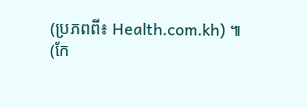(ប្រភពពី៖ Health.com.kh) ៕ (កែ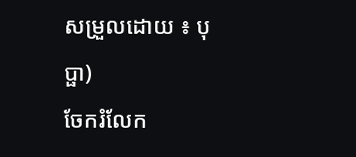សម្រួលដោយ ៖ បុប្ផា)
ចែករំលែក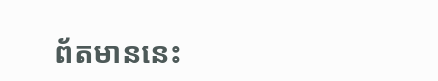ព័តមាននេះ